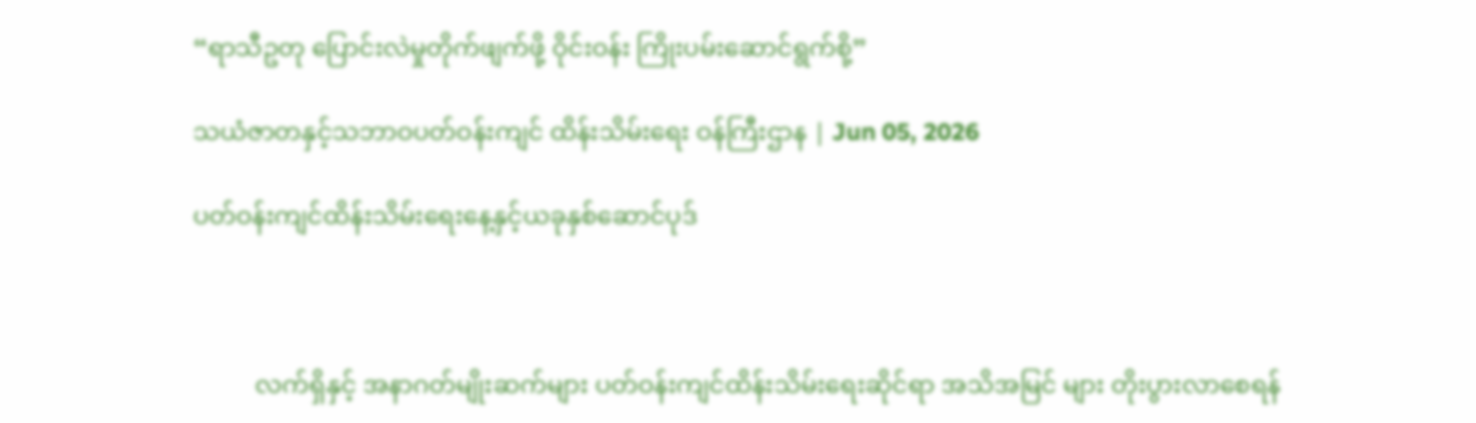“ရာသီဥတု ပြောင်းလဲမှုတိုက်ဖျက်ဖို့ ဝိုင်းဝန်း ကြိုးပမ်းဆောင်ရွက်စို့”

သယံဇာတနှင့်သဘာဝပတ်ဝန်းကျင် ထိန်းသိမ်းရေး ဝန်ကြီးဌာန | Jun 05, 2026

ပတ်ဝန်းကျင်ထိန်းသိမ်းရေးနေ့နှင့်ယခုနှစ်ဆောင်ပုဒ်



          လက်ရှိနှင့် အနာဂတ်မျိုးဆက်များ ပတ်ဝန်းကျင်ထိန်းသိမ်းရေးဆိုင်ရာ အသိအမြင် များ တိုးပွားလာစေရန်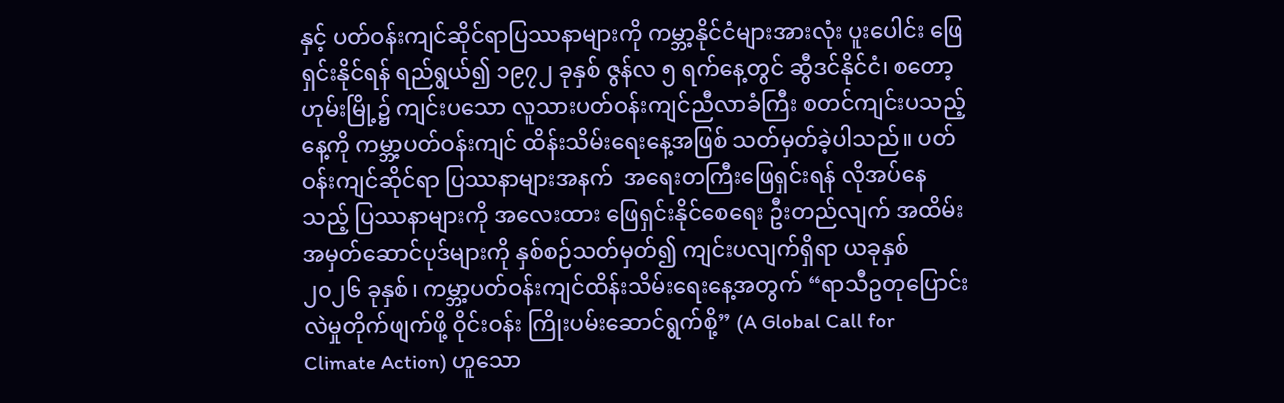နှင့် ပတ်ဝန်းကျင်ဆိုင်ရာပြဿနာများကို ကမ္ဘာ့နိုင်ငံများအားလုံး ပူးပေါင်း ဖြေရှင်းနိုင်ရန် ရည်ရွယ်၍ ၁၉၇၂ ခုနှစ် ဇွန်လ ၅ ရက်နေ့တွင် ဆွီဒင်နိုင်ငံ၊ စတော့ဟုမ်းမြို့၌ ကျင်းပသော လူသားပတ်ဝန်းကျင်ညီလာခံကြီး စတင်ကျင်းပသည့်နေ့ကို ကမ္ဘာ့ပတ်ဝန်းကျင် ထိန်းသိမ်းရေးနေ့အဖြစ် သတ်မှတ်ခဲ့ပါသည်။ ပတ်ဝန်းကျင်ဆိုင်ရာ ပြဿနာများအနက်  အရေးတကြီးဖြေရှင်းရန် လိုအပ်နေသည့် ပြဿနာများကို အလေးထား ဖြေရှင်းနိုင်စေရေး ဦးတည်လျက် အထိမ်းအမှတ်ဆောင်ပုဒ်များကို နှစ်စဉ်သတ်မှတ်၍ ကျင်းပလျက်ရှိရာ ယခုနှစ် ၂၀၂၆ ခုနှစ်၊ ကမ္ဘာ့ပတ်ဝန်းကျင်ထိန်းသိမ်းရေးနေ့အတွက် “ရာသီဥတုပြောင်းလဲမှုတိုက်ဖျက်ဖို့ ဝိုင်းဝန်း ကြိုးပမ်းဆောင်ရွက်စို့” (A Global Call for Climate Action) ဟူသော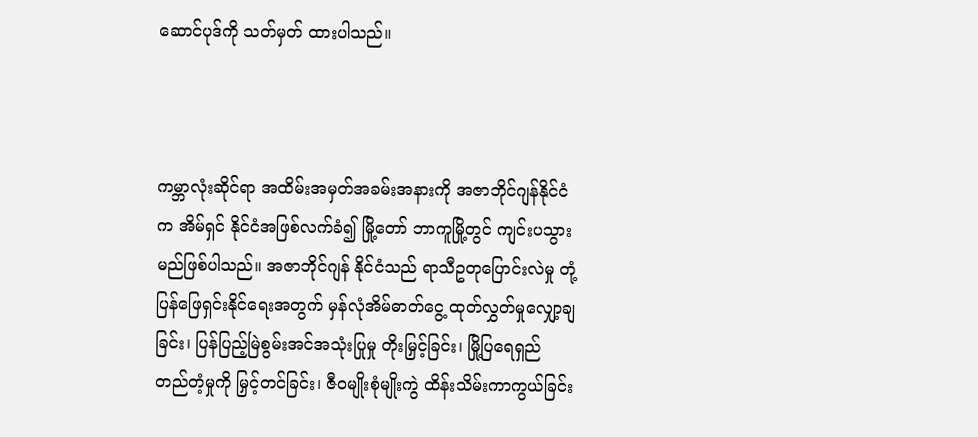ဆောင်ပုဒ်ကို သတ်မှတ် ထားပါသည်။



ကမ္ဘာလုံးဆိုင်ရာ အထိမ်းအမှတ်အခမ်းအနားကို အဇာဘိုင်ဂျန်နိုင်ငံက အိမ်ရှင် နိုင်ငံအဖြစ်လက်ခံ၍ မြို့တော် ဘာကူမြို့တွင် ကျင်းပသွားမည်ဖြစ်ပါသည်။ အဇာဘိုင်ဂျန် နိုင်ငံသည် ရာသီဥတုပြောင်းလဲမှု တုံ့ပြန်ဖြေရှင်းနိုင်ရေးအတွက် မှန်လုံအိမ်ဓာတ်ငွေ့ ထုတ်လွှတ်မှုလျှော့ချခြင်း၊ ပြန်ပြည့်မြဲစွမ်းအင်အသုံးပြုမှု တိုးမြှင့်ခြင်း၊ မြို့ပြရေရှည် တည်တံ့မှုကို မြှင့်တင်ခြင်း၊ ဇီဝမျိုးစုံမျိုးကွဲ ထိန်းသိမ်းကာကွယ်ခြင်း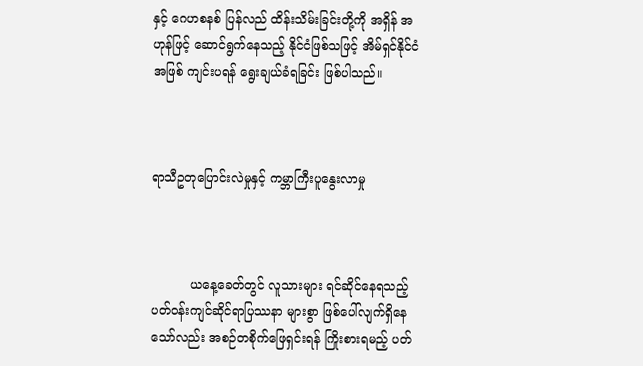နှင့် ဂေဟစနစ် ပြန်လည် ထိန်းသိမ်းခြင်းတို့ကို အရှိန် အဟုန်ဖြင့် ဆောင်ရွက်နေသည့် နိုင်ငံဖြစ်သဖြင့် အိမ်ရှင်နိုင်ငံ အဖြစ် ကျင်းပရန် ‌ရွေးချယ်ခံရခြင်း ဖြစ်ပါသည်။



ရာသီဥတုပြောင်းလဲမှုနှင့် ကမ္ဘာကြီးပူနွေးလာမှု



          ယနေ့ခေတ်တွင် လူသားများ ရင်ဆိုင်နေရသည့် ပတ်ဝန်းကျင်ဆိုင်ရာပြဿနာ များစွာ ဖြစ်ပေါ်လျက်ရှိနေသော်လည်း အစဉ်တစိုက်ဖြေရှင်းရန် ကြိုးစားရမည့် ပတ်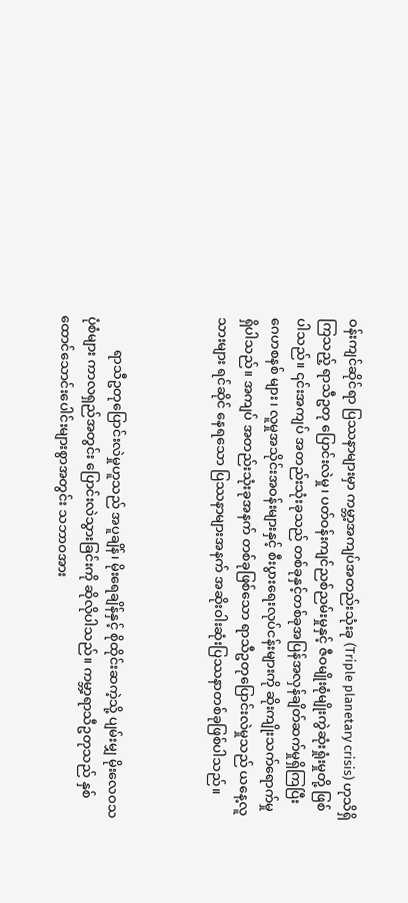ဝန်းကျင်ဆိုင်ရာ ပြဿနာများမှာ ကမ္ဘာ့အကျပ်အတည်းသုံးခု (Triple planetary crisis) ဟုသိရှိကြသည့် ရာသီဥတု ပြောင်းလဲမှု၊ ပတ်ဝန်းကျင်ညစ်ညမ်းမှုနှင့် ဇီဝမျိုးစုံမျိုးကွဲဆုံးရှုံးမှုတို့ ဖြစ်ပါသည်။ ၎င်းအကျပ် အတည်းသုံးခုသည် တစ်ခုနှင့်တစ်ခုအပြန်အလှန်ချိတ်ဆက်မှုရှိကြပြီး ဂေဟစနစ် များ၊ လူမှုအသိုင်းအဝန်းများနှင့် စီးပွားရေးလုပ်ငန်းများကို ဆိုးကျိုးသက်ရောက်မှု ရှိပါသည်။ အကျပ် အတည်းသုံးခုအနက် တစ်ခုဖြစ်သော ရာသီဥတုပြောင်းလဲမှုသည် ယနေ့လူသားများ ရင်ဆိုင် နေရသော ပြဿနာများအနက် အဆိုးဝါးဆုံးပြဿနာတစ်ခုဖြစ်ပါသည်။



          ရာသီဥတုပြောင်းလဲမှုဟူသည် အပူချိန်၊ မိုးရေချိန်နှင့် စိုထိုင်းဆကဲ့သို့ ပျမ်းမျှ မိုးလေဝသ ပုံစံများ ကာလရှည်အတွင်း ပြောင်းလဲသွားခြင်းကို ဆိုလိုပါသည်။ ကမ္ဘာ့ရာသီဥတုသည် နှစ်ထောင်သောင်းပေါင်းများစွာအတွင်း သဘာဝအား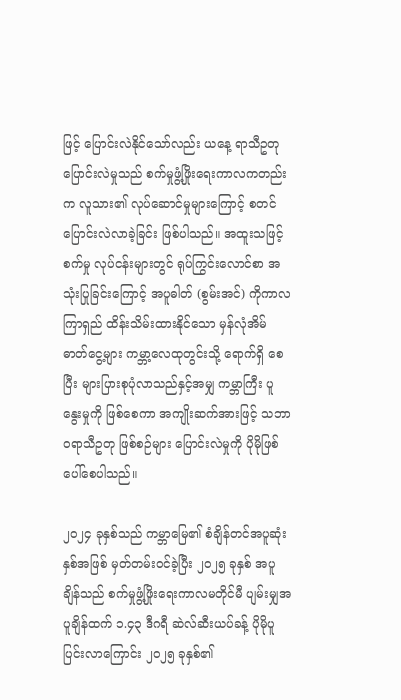ဖြင့် ပြောင်းလဲနိုင်သော်လည်း ယနေ့ ရာသီဥတုပြောင်းလဲမှုသည် စက်မှုဖွံ့ဖြိုးရေးကာလကတည်းက လူသား၏ လုပ်ဆောင်မှုများကြောင့် စတင်ပြောင်းလဲလာခဲ့ခြင်း ဖြစ်ပါသည်။ အထူးသဖြင့် စက်မှု လုပ်ငန်းများတွင် ရုပ်ကြွင်းလောင်စာ အသုံးပြုခြင်းကြောင့် အပူဓါတ် (စွမ်းအင်) ကိုကာလ ကြာရှည် ထိန်းသိမ်းထားနိုင်သော မှန်လုံအိမ် ဓာတ်ငွေ့များ ကမ္ဘာ့လေထုတွင်းသို့ ရောက်ရှိ စေပြီး များပြားစုပုံလာသည်နှင့်အမျှ ကမ္ဘာကြီး ပူနွေးမှုကို ဖြစ်စေကာ အကျိုးဆက်အားဖြင့် သဘာဝရာသီဥတု ဖြစ်စဉ်များ ပြောင်းလဲမှုကို ပိုမိုဖြစ်ပေါ်စေပါသည်။

၂၀၂၄ ခုနှစ်သည် ကမ္ဘာမြေ၏ စံချိန်တင်အပူဆုံးနှစ်အဖြစ် မှတ်တမ်းဝင်ခဲ့ပြီး ၂၀၂၅ ခုနှစ် အပူချိန်သည် စက်မှုဖွံ့ဖြိုးရေးကာလမတိုင်မီ ပျမ်းမျှအပူချိန်ထက် ၁.၄၃ ဒီဂရီ ဆဲလ်ဆီးယပ်ခန့် ပိုမိုပူပြင်းလာကြောင်း ၂၀၂၅ ခုနှစ်၏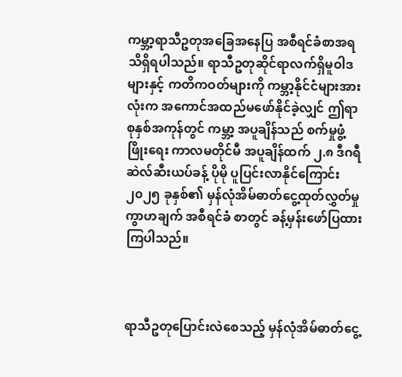ကမ္ဘာ့ရာသီဥတုအခြေအနေပြ အစီရင်ခံစာအရ သိရှိရပါသည်။ ရာသီဥတုဆိုင်ရာလက်ရှိမူဝါဒများနှင့် ကတိကဝတ်များကို ကမ္ဘာ့နိုင်ငံများအားလုံးက အကောင်အထည်မဖော်နိုင်ခဲ့လျှင် ဤရာစုနှစ်အကုန်တွင် ကမ္ဘာ့ အပူချိန်သည် စက်မှုဖွံ့ဖြိုးရေး ကာလမတိုင်မီ အပူချိန်ထက် ၂.၈ ဒီဂရီဆဲလ်ဆီးယပ်ခန့် ပိုမို ပူပြင်းလာနိုင်ကြောင်း ၂၀၂၅ ခုနှစ်၏ မှန်လုံအိမ်ဓာတ်ငွေ့ထုတ်လွှတ်မှုကွာဟချက် အစီရင်ခံ စာတွင် ခန့်မှန်းဖော်ပြထားကြပါသည်။



ရာသီဥတုပြောင်းလဲစေသည့် မှန်လုံအိမ်ဓာတ်ငွေ့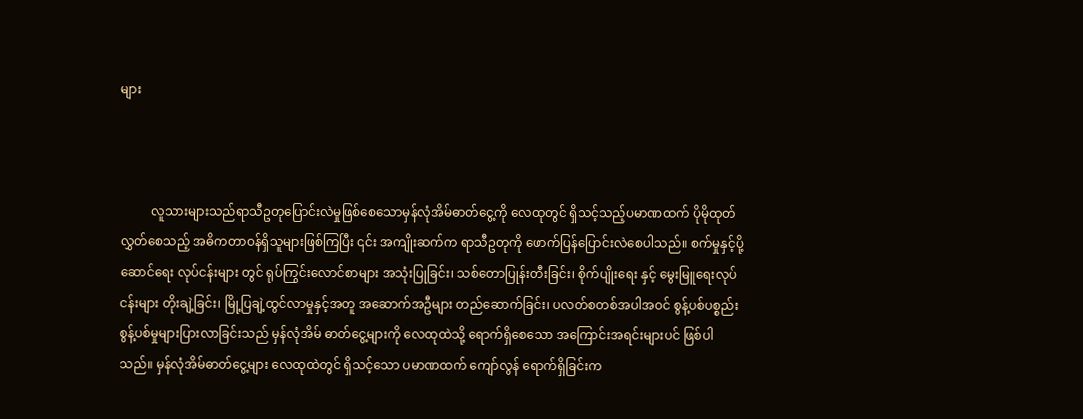များ



          လူသားများသည်ရာသီဥတုပြောင်းလဲမှုဖြစ်စေသောမှန်လုံအိမ်ဓာတ်ငွေ့ကို လေထုတွင် ရှိသင့်သည့်ပမာဏထက် ပိုမိုထုတ်လွှတ်စေသည့် အဓိကတာဝန်ရှိသူများဖြစ်ကြပြီး ၎င်း အကျိုးဆက်က ရာသီဥတုကို ဖောက်ပြန်ပြောင်းလဲစေပါသည်။ စက်မှုနှင့်ပို့ဆောင်ရေး လုပ်ငန်းများ တွင် ရုပ်ကြွင်းလောင်စာများ အသုံးပြုခြင်း၊ သစ်တောပြုန်းတီးခြင်း၊ စိုက်ပျိုးရေး နှင့် မွေးမြူရေးလုပ်ငန်းများ တိုးချဲ့ခြင်း၊ မြို့ပြချဲ့ထွင်လာမှုနှင့်အတူ အဆောက်အဦများ တည်ဆောက်ခြင်း၊ ပလတ်စတစ်အပါအဝင် စွန့်ပစ်ပစ္စည်းစွန့်ပစ်မှုများပြားလာခြင်းသည် မှန်လုံအိမ် ဓာတ်ငွေ့များကို လေထုထဲသို့ ရောက်ရှိစေသော အကြောင်းအရင်းများပင် ဖြစ်ပါ သည်။ မှန်လုံအိမ်ဓာတ်ငွေ့များ လေထုထဲတွင် ရှိသင့်သော ပမာဏထက် ကျော်လွန် ရောက်ရှိခြင်းက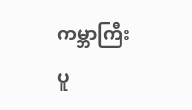ကမ္ဘာကြီးပူ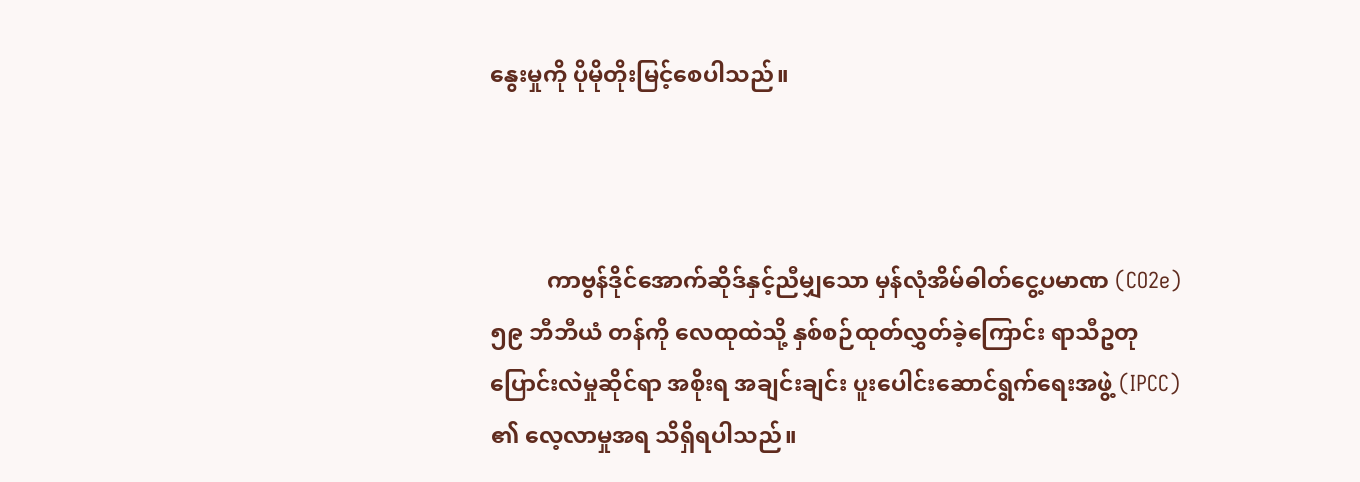နွေးမှုကို ပိုမိုတိုးမြင့်စေပါသည်။



          ကာဗွန်ဒိုင်အောက်ဆိုဒ်နှင့်ညီမျှသော မှန်လုံအိမ်ဓါတ်ငွေ့ပမာဏ (CO2e) ၅၉ ဘီဘီယံ တန်ကို လေထုထဲသို့ နှစ်စဉ်ထုတ်လွှတ်ခဲ့ကြောင်း ရာသီဥတုပြောင်းလဲမှုဆိုင်ရာ အစိုးရ အချင်းချင်း ပူးပေါင်းဆောင်ရွက်ရေးအဖွဲ့ (IPCC) ၏ လေ့လာမှုအရ သိရှိရပါသည်။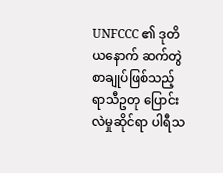UNFCCC ၏ ဒုတိယနောက် ဆက်တွဲစာချုပ်ဖြစ်သည့် ရာသီဥတု ပြောင်းလဲမှုဆိုင်ရာ ပါရီသ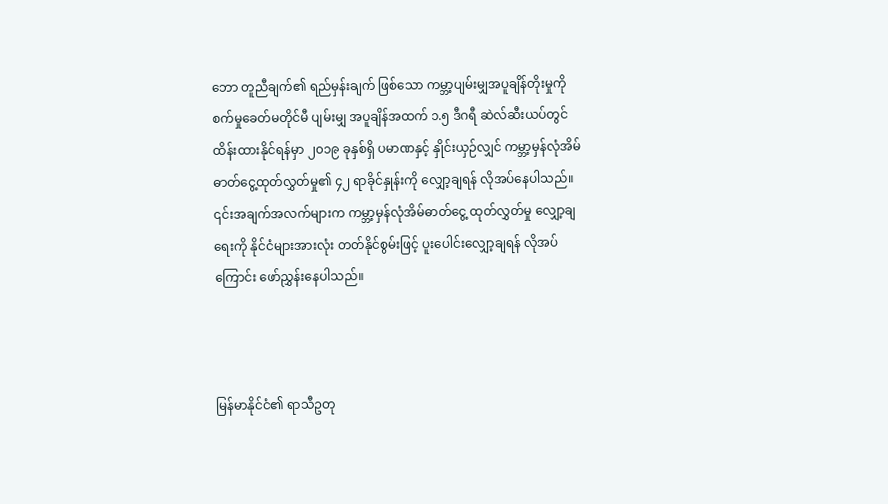ဘော တူညီချက်၏ ရည်မှန်းချက် ဖြစ်သော ကမ္ဘာ့ပျမ်းမျှအပူချိန်တိုးမှုကို စက်မှုခေတ်မတိုင်မီ ပျမ်းမျှ အပူချိန်အထက် ၁.၅ ဒီဂရီ ဆဲလ်ဆီးယပ်တွင် ထိန်းထားနိုင်ရန်မှာ ၂၀၁၉ ခုနှစ်ရှိ ပမာဏနှင့် နှိုင်းယှဉ်လျှင် ကမ္ဘာ့မှန်လုံအိမ် ဓာတ်ငွေ့ထုတ်လွှတ်မှု၏ ၄၂ ရာခိုင်နှုန်းကို လျှော့ချရန် လိုအပ်နေပါသည်။ ၎င်းအချက်အလက်များက ကမ္ဘာ့မှန်လုံအိမ်ဓာတ်ငွေ့ ထုတ်လွှတ်မှု လျှော့ချရေးကို နိုင်ငံများအားလုံး တတ်နိုင်စွမ်းဖြင့် ပူးပေါင်းလျှော့ချရန် လိုအပ်ကြောင်း ဖော်ညွှန်းနေပါသည်။



မြန်မာနိုင်ငံ၏ ရာသီဥတု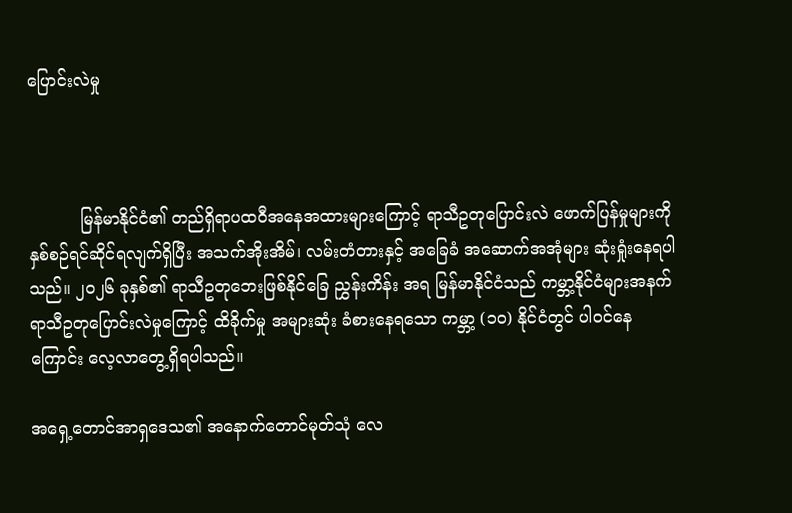ပြောင်းလဲမှု



          မြန်မာနိုင်ငံ၏ တည်ရှိရာပထဝီအနေအထားများကြောင့် ရာသီဥတုပြောင်းလဲ ဖောက်ပြန်မှုများကို နှစ်စဉ်ရင်ဆိုင်ရလျက်ရှိပြီး အသက်အိုးအိမ်၊ လမ်းတံတားနှင့် အခြေခံ အဆောက်အအုံများ ဆုံးရှုံးနေရပါသည်။ ၂၀၂၆ ခုနှစ်၏ ရာသီဥတုဘေးဖြစ်နိုင်ခြေ ညွှန်းကိန်း အရ မြန်မာနိုင်ငံသည် ကမ္ဘာ့နိုင်ငံများအနက် ရာသီဥတုပြောင်းလဲမှုကြောင့် ထိခိုက်မှု အများဆုံး ခံစားနေရသော ကမ္ဘာ့ (၁၀) နိုင်ငံတွင် ပါဝင်နေကြောင်း လေ့လာတွေ့ရှိရပါသည်။

အရှေ့တောင်အာရှဒေသ၏ အနောက်တောင်မုတ်သုံ လေ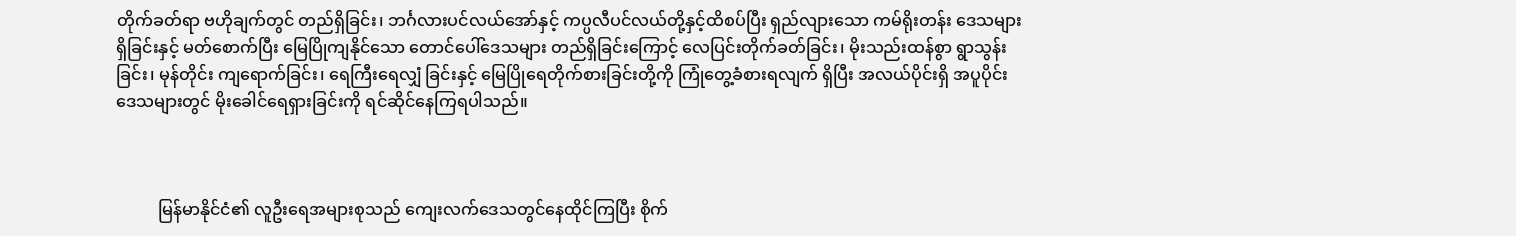တိုက်ခတ်ရာ ဗဟိုချက်တွင် တည်ရှိခြင်း၊ ဘင်္ဂလားပင်လယ်အော်နှင့် ကပ္ပလီပင်လယ်တို့နှင့်ထိစပ်ပြီး ရှည်လျားသော ကမ်ရိုးတန်း ဒေသများရှိခြင်းနှင့် မတ်စောက်ပြီး မြေပြိုကျနိုင်သော တောင်ပေါ်ဒေသများ တည်ရှိခြင်းကြောင့် လေပြင်းတိုက်ခတ်ခြင်း၊ မိုးသည်းထန်စွာ ရွာသွန်းခြင်း၊ မုန်တိုင်း ကျရောက်ခြင်း၊ ရေကြီးရေလျှံ ခြင်းနှင့် မြေပြိုရေတိုက်စားခြင်းတို့ကို ကြုံတွေ့ခံစားရလျက် ရှိပြီး အလယ်ပိုင်းရှိ အပူပိုင်း ဒေသများတွင် မိုးခေါင်ရေရှားခြင်းကို ရင်ဆိုင်နေကြရပါသည်။



          မြန်မာနိုင်ငံ၏ လူဦးရေအများစုသည် ကျေးလက်ဒေသတွင်နေထိုင်ကြပြီး စိုက်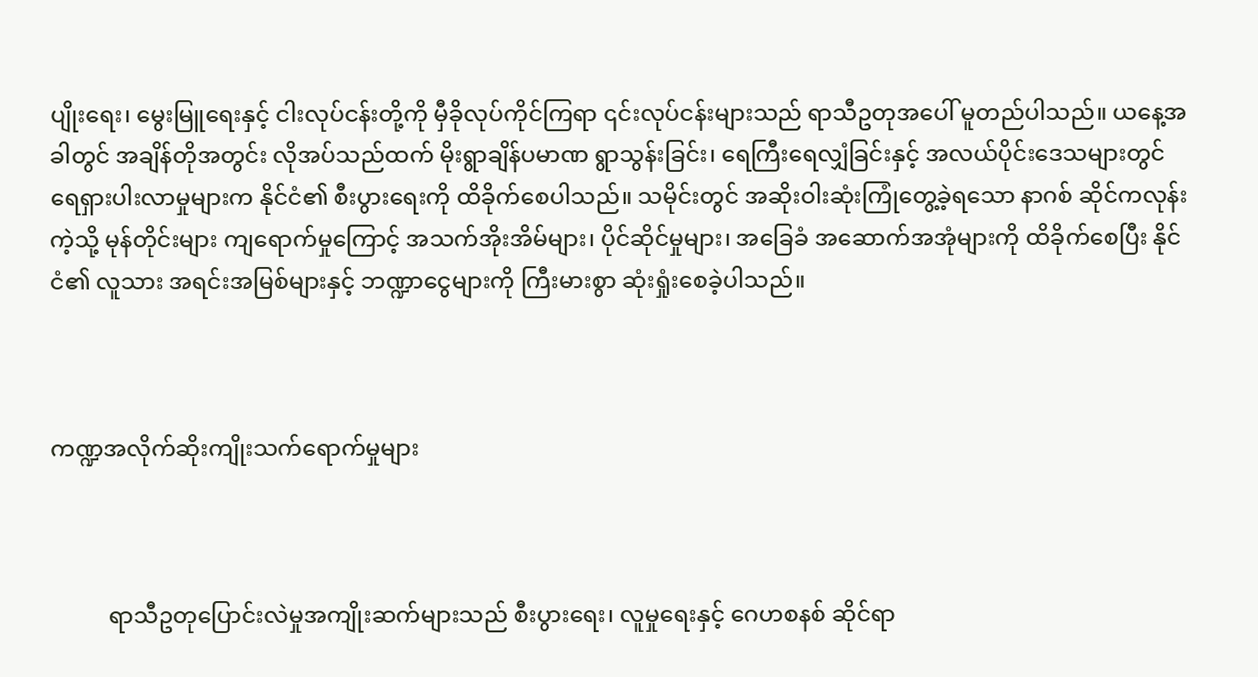ပျိုးရေး၊ မွေးမြူရေးနှင့် ငါးလုပ်ငန်းတို့ကို မှီခိုလုပ်ကိုင်ကြရာ ၎င်းလုပ်ငန်းများသည် ရာသီဥတုအပေါ် မူတည်ပါသည်။ ယနေ့အခါတွင် အချိန်တိုအတွင်း လိုအပ်သည်ထက် မိုးရွာချိန်ပမာဏ ရွာသွန်းခြင်း၊ ရေကြီးရေလျှံခြင်းနှင့် အလယ်ပိုင်းဒေသများတွင် ရေရှားပါးလာမှုများက နိုင်ငံ၏ စီးပွားရေးကို ထိခိုက်စေပါသည်။ သမိုင်းတွင် အဆိုးဝါးဆုံးကြုံတွေ့ခဲ့ရသော နာဂစ် ဆိုင်ကလုန်းကဲ့သို့ မုန်တိုင်းများ ကျရောက်မှုကြောင့် အသက်အိုးအိမ်များ၊ ပိုင်ဆိုင်မှုများ၊ အခြေခံ အဆောက်အအုံများကို ထိခိုက်စေပြီး နိုင်ငံ၏ လူသား အရင်းအမြစ်များနှင့် ဘဏ္ဍာငွေများကို ကြီးမားစွာ ဆုံးရှုံးစေခဲ့ပါသည်။



ကဏ္ဍအလိုက်ဆိုးကျိုးသက်ရောက်မှုများ



          ရာသီဥတုပြောင်းလဲမှုအကျိုးဆက်များသည် စီးပွား‌ရေး၊ လူမှုရေးနှင့် ဂေဟစနစ် ဆိုင်ရာ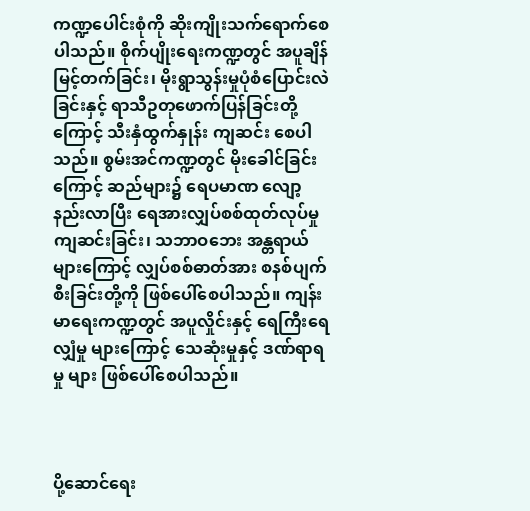ကဏ္ဍပေါင်းစုံကို ဆိုးကျိုးသက်ရောက်စေပါသည်။ စိုက်ပျိုး‌ရေးကဏ္ဍတွင် အပူချိန် မြင့်တက်ခြင်း၊ မိုးရွာသွန်းမှုပုံစံပြောင်းလဲခြင်းနှင့် ရာသီဥတုဖောက်ပြန်ခြင်းတို့ကြောင့် သီးနှံထွက်နှုန်း ကျဆင်း စေပါသည်။ စွမ်းအင်ကဏ္ဍတွင် မိုးခေါင်ခြင်းကြောင့် ဆည်များ၌ ရေပမာဏ လျော့နည်းလာပြီး ရေအားလျှပ်စစ်ထုတ်လုပ်မှု ကျဆင်းခြင်း၊ သဘာဝ‌ဘေး အန္တရာယ်များကြောင့် လျှပ်စစ်ဓာတ်အား စနစ်ပျက်စီးခြင်းတို့ကို ဖြစ်ပေါ်စေပါသည်။ ကျန်းမာရေးကဏ္ဍတွင် အပူလှိုင်းနှင့် ရေကြီးရေလျှံမှု များကြောင့် သေဆုံးမှုနှင့် ဒဏ်ရာရမှု များ ဖြစ်ပေါ်စေပါသည်။



ပို့ဆောင်ရေး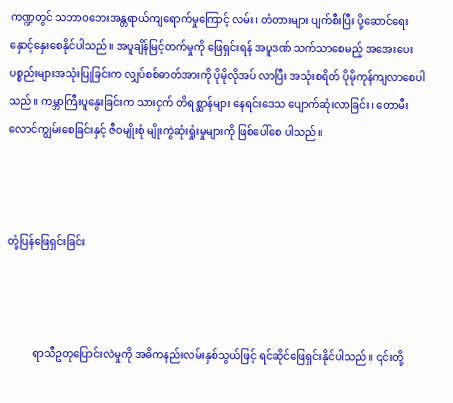ကဏ္ဍတွင် သဘာဝ‌ဘေးအန္တရာယ်ကျရောက်မှုကြောင့် လမ်း၊ တံတားများ ပျက်စီးပြီး ပို့ဆောင်‌ရေးနှောင့်နှေးစေနိုင်ပါသည်။ အပူချိန်မြင့်တက်မှုကို ဖြေရှင်းရန် အပူဒဏ် သက်သာစေမည့် အအေးပေးပစ္စည်းများအသုံးပြုခြင်းက လျှပ်စစ်ဓာတ်အားကို ပိုမိုလိုအပ် လာပြီး အသုံးစရိတ် ပိုမိုကုန်ကျလာစေပါသည်။ ကမ္ဘာကြီးပူနွေးခြင်းက သားငှက် တိရစ္ဆာန်များ နေရင်းဒေသ ပျောက်ဆုံးလာခြင်း၊ တောမီးလောင်ကျွမ်းစေခြင်းနှင့် ဇီဝမျိုးစုံ မျိုးကွဲဆုံးရှုံးမှုများကို ဖြစ်ပေါ်စေ ပါသည်။



တုံ့ပြန်ဖြေရှင်းခြင်း



          ရာသီဥတုပြောင်းလဲမှုကို အဓိကနည်းလမ်းနှစ်သွယ်ဖြင့် ရင်ဆိုင်ဖြေရှင်းနိုင်ပါသည်။ ၎င်းတို့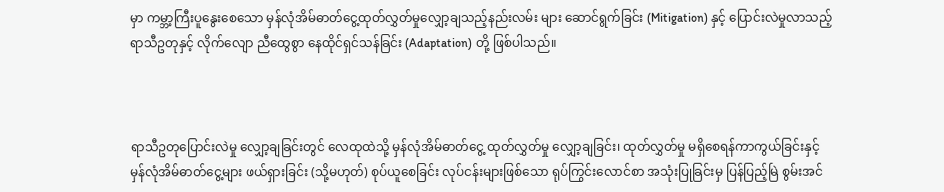မှာ ကမ္ဘာ့ကြီးပူနွေးစေသော မှန်လုံအိမ်ဓာတ်ငွေ့ထုတ်လွှတ်မှုလျှော့ချသည့်နည်းလမ်း များ ဆောင်ရွက်ခြင်း (Mitigation) နှင့် ပြောင်းလဲမှုလာသည့်ရာသီဥတုနှင့် လိုက်လျော ညီထွေစွာ နေထိုင်ရှင်သန်ခြင်း (Adaptation) တို့ ဖြစ်ပါသည်။



ရာသီဥတုပြောင်းလဲမှု လျှော့ချခြင်းတွင် လေထုထဲသို့ မှန်လုံအိမ်ဓာတ်ငွေ့ ထုတ်လွှတ်မှု လျှော့ချခြင်း၊ ထုတ်လွှတ်မှု မရှိစေရန်ကာကွယ်ခြင်းနှင့် မှန်လုံအိမ်ဓာတ်ငွေ့များ ဖယ်ရှားခြင်း (သို့မဟုတ်) စုပ်ယူစေခြင်း လုပ်ငန်းများဖြစ်သော ရုပ်ကြွင်းလောင်စာ အသုံးပြုခြင်းမှ ပြန်ပြည့်မြဲ စွမ်းအင်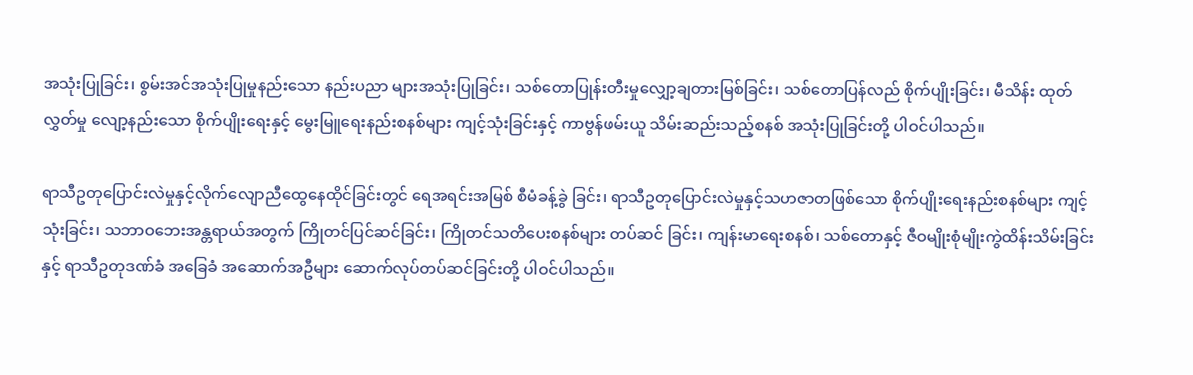အသုံးပြုခြင်း၊ စွမ်းအင်အသုံးပြုမှုနည်းသော နည်းပညာ များအသုံးပြုခြင်း၊ သစ်တောပြုန်းတီးမှုလျှော့ချတားမြစ်ခြင်း၊ သစ်တောပြန်လည် စိုက်ပျိုးခြင်း၊ မီသိန်း ထုတ်လွှတ်မှု‌ လျော့နည်းသော စိုက်ပျိုးရေးနှင့်‌ မွေးမြူရေးနည်းစနစ်များ ကျင့်သုံးခြင်းနှင့် ကာဗွန်ဖမ်းယူ သိမ်းဆည်းသည့်စနစ် အသုံးပြုခြင်းတို့ ပါဝင်ပါသည်။

ရာသီဥတုပြောင်းလဲမှုနှင့်လိုက်‌လျောညီထွေနေထိုင်ခြင်းတွင် ရေအရင်းအမြစ် စီမံခန့်ခွဲ ခြင်း၊ ရာသီဥတုပြောင်းလဲမှုနှင့်သဟဇာတဖြစ်သော စိုက်ပျိုးရေးနည်းစနစ်များ ကျင့်သုံးခြင်း၊ သဘာဝဘေးအန္တရာယ်အတွက် ကြိုတင်ပြင်ဆင်ခြင်း၊ ကြိုတင်သတိပေးစနစ်များ တပ်ဆင် ခြင်း၊ ကျန်းမာရေးစနစ်၊ သစ်တောနှင့် ဇီဝမျိုးစုံမျိုးကွဲထိန်းသိမ်းခြင်းနှင့် ရာသီဥတုဒဏ်ခံ အခြေခံ အဆောက်အဦများ ဆောက်လုပ်တပ်ဆင်ခြင်းတို့ ပါဝင်ပါသည်။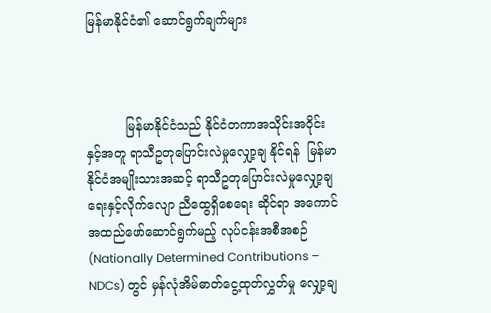မြန်မာနိုင်ငံ၏ ဆောင်ရွက်ချက်များ



          မြန်မာနိုင်ငံသည် နိုင်ငံတကာအသိုင်းအဝိုင်းနှင့်အတူ ရာသီဥတုပြောင်းလဲမှုလျှော့ချ နိုင်ရန်  မြန်မာနိုင်ငံအမျိုးသားအဆင့် ရာသီဥတုပြောင်းလဲမှုလျှော့ချရေးနှင့်လိုက်လျော ညီထွေရှိစေရေး ဆိုင်ရာ အကောင်အထည်ဖော်ဆောင်ရွက်မည့် လုပ်ငန်းအစီအစဉ် (Nationally Determined Contributions – NDCs) တွင် မှန်လုံအိမ်ဓာတ်ငွေ့ထုတ်လွှတ်မှု လျှော့ချ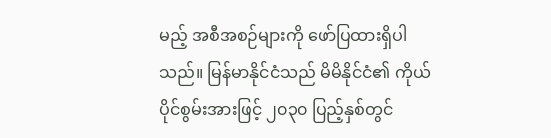မည့် အစီအစဉ်များကို ဖော်ပြထားရှိပါသည်။ မြန်မာနိုင်ငံသည် မိမိနိုင်ငံ၏ ကိုယ်ပိုင်စွမ်းအားဖြင့် ၂၀၃၀ ပြည့်နှစ်တွင်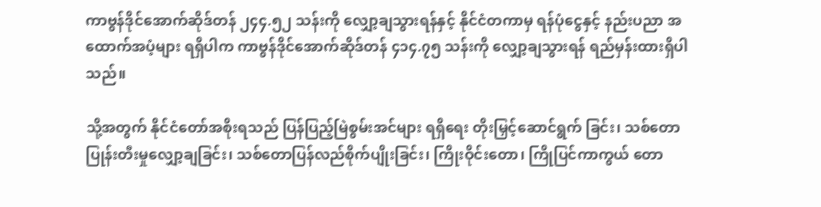ကာဗွန်ဒိုင်အောက်ဆိုဒ်တန် ၂၄၄.၅၂ သန်းကို လျှော့ချသွားရန်နှင့် နိုင်ငံတကာမှ ရန်ပုံငွေနှင့် နည်းပညာ အထောက်အပံ့များ ရရှိပါက ကာဗွန်ဒိုင်အောက်ဆိုဒ်တန် ၄၁၄.၇၅ သန်းကို လျှော့ချသွားရန် ရည်မှန်းထားရှိပါသည်။

သို့အတွက် နိုင်ငံတော်အစိုးရသည် ပြန်ပြည့်မြဲစွမ်းအင်များ ရရှိရေး တိုးမြှင့်ဆောင်ရွက် ခြင်း၊ သစ်တောပြုန်းတီးမှုလျှော့ချခြင်း၊ သစ်တောပြန်လည်စိုက်ပျိုးခြင်း၊ ကြိုးဝိုင်းတော၊ ကြိုပြင်ကာကွယ် တော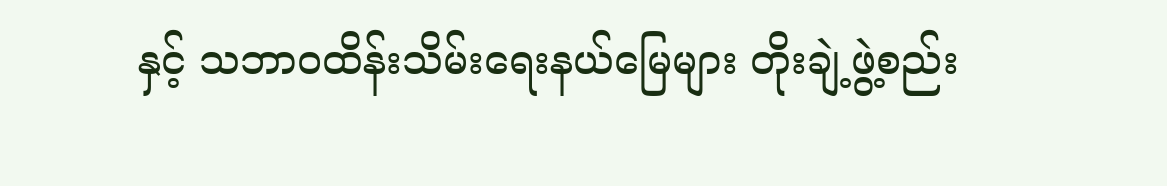နှင့် သဘာဝထိန်းသိမ်းရေးနယ်မြေများ တိုးချဲ့ဖွဲ့စည်း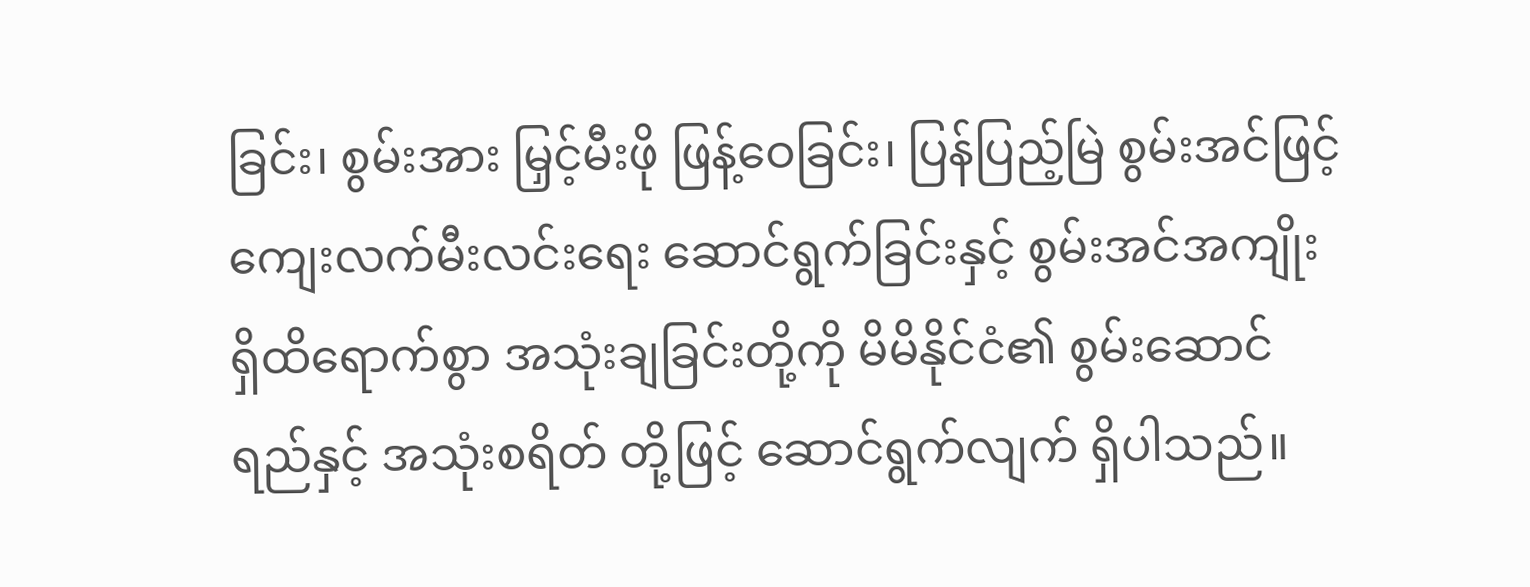ခြင်း၊ စွမ်းအား မြှင့်မီးဖို ဖြန့်ဝေခြင်း၊ ပြန်ပြည့်မြဲ စွမ်းအင်ဖြင့် ကျေးလက်မီးလင်းရေး ဆောင်ရွက်ခြင်းနှင့် စွမ်းအင်အကျိုးရှိထိရောက်စွာ အသုံးချခြင်းတို့ကို မိမိနိုင်ငံ၏ စွမ်းဆောင်ရည်နှင့် အသုံးစရိတ် တို့ဖြင့် ဆောင်ရွက်လျက် ရှိပါသည်။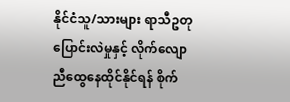နိုင်ငံသူ/သားများ ရာသီဥတုပြောင်းလဲမှုနှင့် လိုက်လျောညီထွေနေထိုင်နိုင်ရန် စိုက်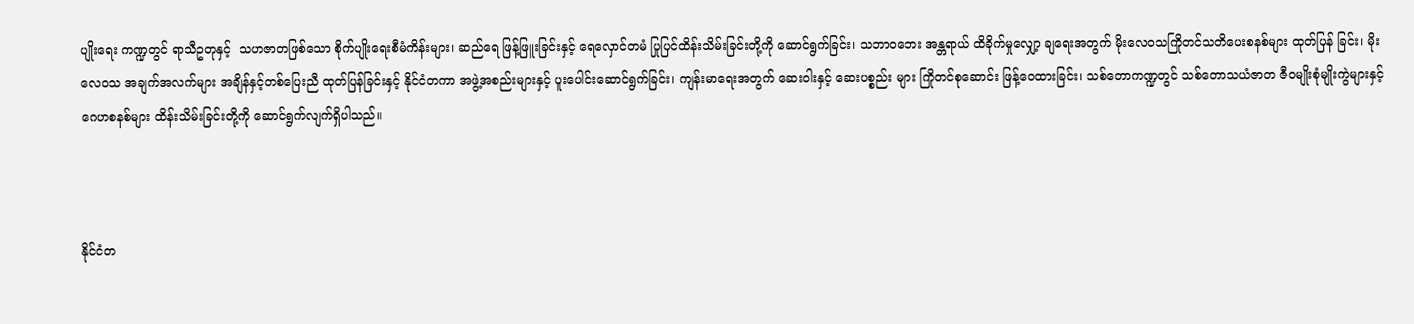ပျိုးရေး ကဏ္ဍတွင် ရာသီဥတုနှင့်  သဟဇာတဖြစ်သော စိုက်ပျိုးရေးစီမံကိန်းများ၊ ဆည်ရေ ဖြန့်ဖြူးခြင်းနှင့် ရေလှောင်တမံ ပြုပြင်ထိန်းသိမ်းခြင်းတို့ကို ဆောင်ရွက်ခြင်း၊ သဘာဝဘေး အန္တရာယ် ထိခိုက်မှုလျှော့ ချရေးအတွက် မိုးလေဝသကြိုတင်သတိပေးစနစ်များ ထုတ်ပြန် ခြင်း၊ မိုးလေဝသ အချက်အလက်များ အချိန်နှင့်တစ်ပြေးညီ ထုတ်ပြန်ခြင်းနှင့် နိုင်ငံတကာ အဖွဲ့အစည်းများနှင့် ပူးပေါင်းဆောင်ရွက်ခြင်း၊ ကျန်းမာရေးအတွက် ဆေးဝါးနှင့် ဆေးပစ္စည်း များ ကြိုတင်စုဆောင်း ဖြန့်ဝေထားခြင်း၊ သစ်တောကဏ္ဍတွင် သစ်တောသယံဇာတ ဇီဝမျိုးစုံမျိုးကွဲများနှင့် ဂေဟစနစ်များ ထိန်းသိမ်းခြင်းတို့ကို ဆောင်ရွက်လျက်ရှိပါသည်။



နိုင်ငံတ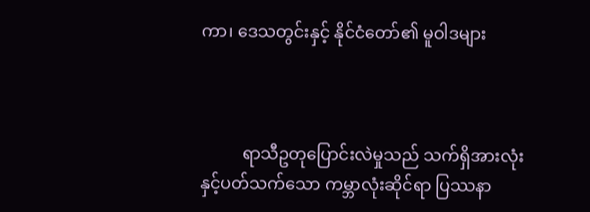ကာ၊ ဒေသတွင်းနှင့် နိုင်ငံတော်၏ မူဝါဒများ



          ရာသီဥတုပြောင်းလဲမှုသည် သက်ရှိအားလုံးနှင့်ပတ်သက်သော ကမ္ဘာလုံးဆိုင်ရာ ပြဿနာ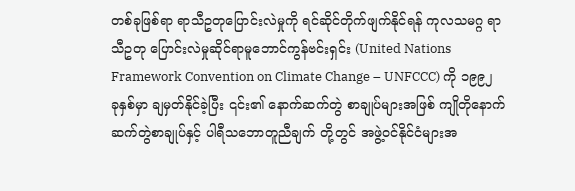တစ်ခုဖြစ်ရာ ရာသီဥတုပြောင်းလဲမှုကို ရင်ဆိုင်တိုက်ဖျက်နိုင်ရန် ကုလသမဂ္ဂ ရာသီဥတု ပြောင်းလဲမှုဆိုင်ရာမူဘောင်ကွန်ဗင်းရှင်း (United Nations Framework Convention on Climate Change – UNFCCC) ကို ၁၉၉၂ ခုနှစ်မှာ ချမှတ်နိုင်ခဲ့ပြီး ၎င်း၏ နောက်ဆက်တွဲ စာချုပ်များအဖြစ် ကျိုတိုနောက်ဆက်တွဲစာချုပ်နှင့် ပါရီသဘောတူညီချက် တို့တွင် အဖွဲ့ဝင်နိုင်ငံများအ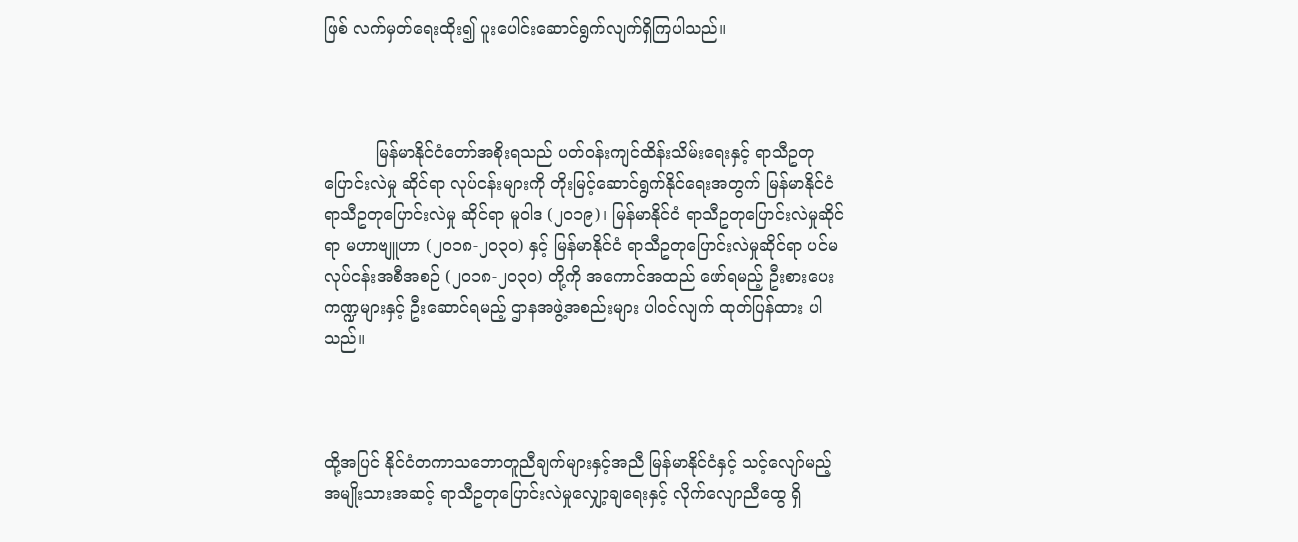ဖြစ် လက်မှတ်ရေးထိုး၍ ပူးပေါင်းဆောင်ရွက်လျက်ရှိကြပါသည်။



          မြန်မာနိုင်ငံတော်အစိုးရသည် ပတ်ဝန်းကျင်ထိန်းသိမ်းရေးနှင့် ရာသီဥတုပြောင်းလဲမှု ဆိုင်ရာ လုပ်ငန်းများကို တိုးမြင့်ဆောင်ရွက်နိုင်ရေးအတွက် မြန်မာနိုင်ငံ ရာသီဥတုပြောင်းလဲမှု ဆိုင်ရာ မူဝါဒ (၂၀၁၉)၊ မြန်မာနိုင်ငံ ရာသီဥတုပြောင်းလဲမှုဆိုင်ရာ မဟာဗျူဟာ (၂၀၁၈-၂၀၃၀) နှင့် မြန်မာနိုင်ငံ ရာသီဥတုပြောင်းလဲမှုဆိုင်ရာ ပင်မလုပ်ငန်းအစီအစဉ် (၂၀၁၈-၂၀၃၀) တို့ကို အကောင်အထည် ဖော်ရမည့် ဦးစားပေးကဏ္ဍများနှင့် ဦးဆောင်ရမည့် ဌာနအဖွဲ့အစည်းများ ပါဝင်လျက် ထုတ်ပြန်ထား ပါသည်။



ထို့အပြင် နိုင်ငံ‌တကာသဘောတူညီချက်များနှင့်အညီ မြန်မာနိုင်ငံနှင့် သင့်လျော်မည့် အမျိုးသားအဆင့် ရာသီဥတုပြောင်းလဲမှုလျှော့ချရေးနှင့် လိုက်လျောညီထွေ ရှိ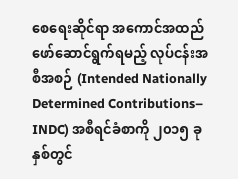စေရေးဆိုင်ရာ အကောင်အထည်ဖော်ဆောင်ရွက်ရမည့် လုပ်ငန်းအစီအစဉ် (Intended Nationally Determined Contributions– INDC) အစီရင်ခံစာကို ၂၀၁၅ ခုနှစ်တွင်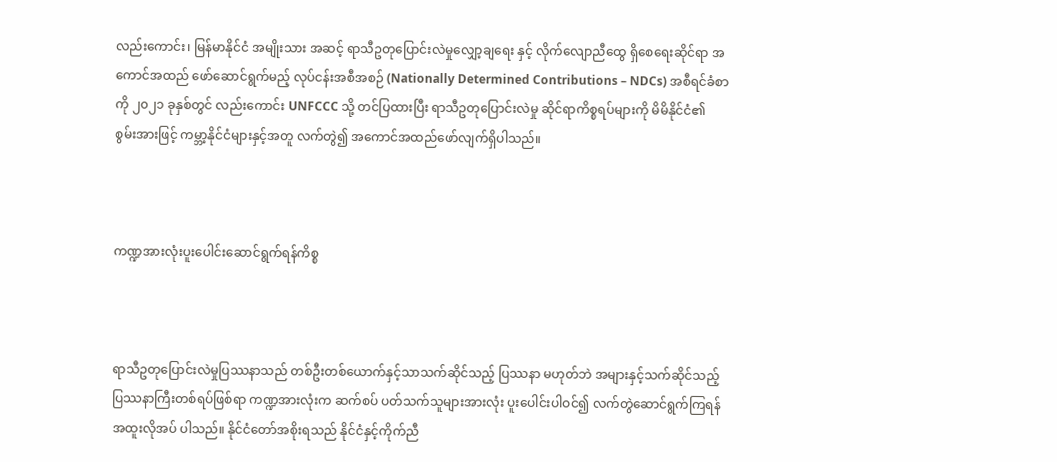လည်းကောင်း၊ မြန်မာနိုင်ငံ အမျိုးသား အဆင့် ရာသီဥတုပြောင်းလဲမှုလျှော့ချရေး နှင့် လိုက်လျောညီထွေ ရှိစေရေးဆိုင်ရာ အကောင်အထည် ဖော်ဆောင်ရွက်မည့် လုပ်ငန်းအစီအစဉ် (Nationally Determined Contributions – NDCs) အစီရင်ခံစာကို ၂၀၂၁ ခုနှစ်တွင် လည်းကောင်း UNFCCC သို့ တင်ပြထားပြီး ရာသီဥတုပြောင်းလဲမှု ဆိုင်ရာကိစ္စရပ်များကို မိမိနိုင်ငံ၏ စွမ်းအားဖြင့် ကမ္ဘာ့နိုင်ငံများနှင့်အတူ လက်တွဲ၍ အကောင်အထည်ဖော်လျက်ရှိပါသည်။



ကဏ္ဍအားလုံးပူးပေါင်းဆောင်ရွက်ရန်ကိစ္စ



ရာသီဥတုပြောင်းလဲမှုပြဿနာသည် တစ်ဦးတစ်ယောက်နှင့်သာသက်ဆိုင်သည့် ပြဿနာ မဟုတ်ဘဲ အများနှင့်သက်ဆိုင်သည့် ပြဿနာကြီးတစ်ရပ်ဖြစ်ရာ ကဏ္ဍအားလုံးက ဆက်စပ် ပတ်သက်သူများအားလုံး ပူးပေါင်းပါဝင်၍ လက်တွဲဆောင်ရွက်ကြရန် အထူးလိုအပ် ပါသည်။ နိုင်ငံတော်အစိုးရသည် နိုင်ငံနှင့်ကိုက်ညီ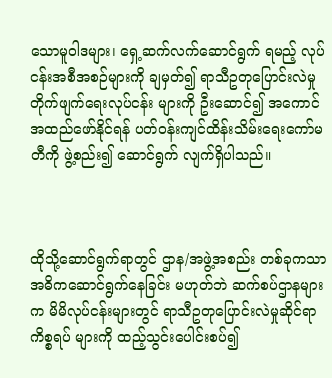သောမူဝါဒများ၊ ရှေ့ဆက်လက်ဆောင်ရွက် ရမည့် လုပ်ငန်းအစီအစဉ်များကို ချမှတ်၍ ရာသီဥတုပြောင်းလဲမှုတိုက်ဖျက်ရေးလုပ်ငန်း များကို ဦးဆောင်၍ အကောင်အထည်ဖော်နိုင်ရန် ပတ်ဝန်းကျင်ထိန်းသိမ်းရေးကော်မတီကို ဖွဲ့စည်း၍ ဆောင်ရွက် လျက်ရှိပါသည်။



ထိုသို့ဆောင်ရွက်ရာတွင် ဌာန/အဖွဲ့အစည်း တစ်ခုကသာ အဓိကဆောင်ရွက်နေခြင်း မဟုတ်ဘဲ ဆက်စပ်ဌာနများက မိမိလုပ်ငန်းများတွင် ရာသီဥတုပြောင်းလဲမှုဆိုင်ရာကိစ္စရပ် များကို ထည့်သွင်းပေါင်းစပ်၍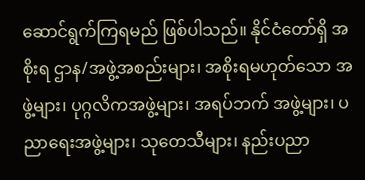ဆောင်ရွက်ကြရမည် ဖြစ်ပါသည်။ နိုင်ငံတော်ရှိ အစိုးရ ဌာန/အဖွဲ့အစည်းများ၊ အစိုးရမဟုတ်သော အဖွဲ့များ၊ ပုဂ္ဂလိကအဖွဲ့များ၊ အရပ်ဘက် အဖွဲ့များ၊ ပညာရေးအဖွဲ့များ၊ သုတေသီများ၊ နည်းပညာ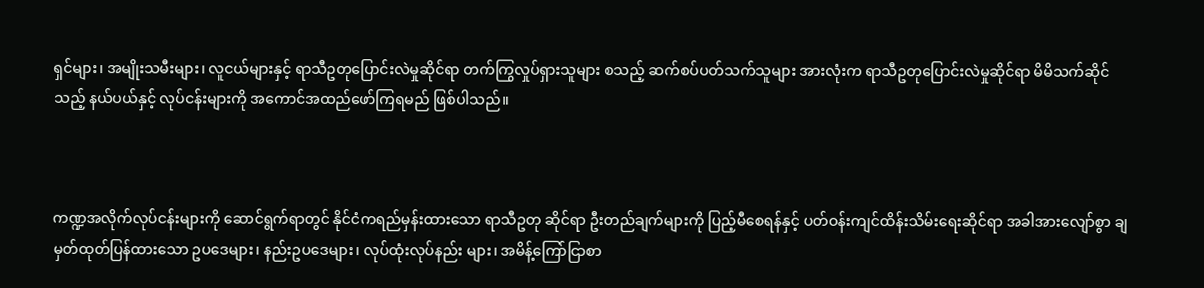ရှင်များ၊ အမျိုးသမီးများ၊ လူငယ်များနှင့် ရာသီဥတုပြောင်းလဲမှုဆိုင်ရာ တက်ကြွလှုပ်ရှားသူများ စသည့် ဆက်စပ်ပတ်သက်သူများ အားလုံးက ရာသီဥတုပြောင်းလဲမှုဆိုင်ရာ မိမိသက်ဆိုင်သည့် နယ်ပယ်နှင့် လုပ်ငန်းများကို အကောင်အထည်ဖော်ကြရမည် ဖြစ်ပါသည်။



ကဏ္ဍအလိုက်လုပ်ငန်းများကို ဆောင်ရွက်ရာတွင် နိုင်ငံကရည်မှန်းထားသော ရာသီဥတု ဆိုင်ရာ ဦးတည်ချက်များကို ပြည့်မီစေရန်နှင့် ပတ်ဝန်းကျင်ထိန်းသိမ်းရေးဆိုင်ရာ အခါအားလျော်စွာ ချမှတ်ထုတ်ပြန်ထားသော ဥပဒေများ၊ နည်းဥပဒေများ၊ လုပ်ထုံးလုပ်နည်း များ၊ အမိန့်ကြော်ငြာစာ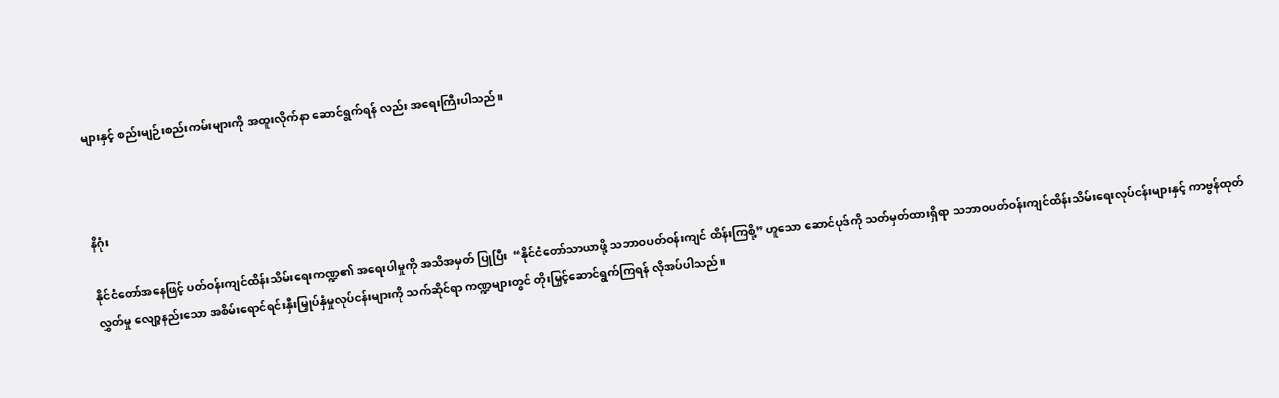များနှင့် စည်းမျဉ်းစည်းကမ်းများကို အထူးလိုက်နာ ဆောင်ရွက်ရန် လည်း အရေးကြီးပါသည်။



နိဂုံး

နိုင်ငံတော်အနေဖြင့် ပတ်ဝန်းကျင်ထိန်းသိမ်းရေးကဏ္ဍ၏ အရေးပါမှုကို အသိအမှတ် ပြုပြီး  “နိုင်ငံတော်သာယာဖို့ သဘာဝပတ်ဝန်းကျင် ထိန်းကြစို့” ဟူသော ဆောင်ပုဒ်ကို သတ်မှတ်ထားရှိရာ သဘာဝပတ်ဝန်းကျင်ထိန်းသိမ်းရေးလုပ်ငန်းများနှင့် ကာဗွန်ထုတ်လွှတ်မှု လျော့နည်းသော အစိမ်းရောင်ရင်းနှီးမြှုပ်နှံမှုလုပ်ငန်းများကို သက်ဆိုင်ရာ ကဏ္ဍများတွင် တိုးမြှင့်ဆောင်ရွက်ကြရန် လိုအပ်ပါသည်။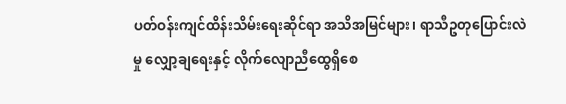ပတ်ဝန်းကျင်ထိန်းသိမ်းရေးဆိုင်ရာ အသိအမြင်များ၊ ရာသီဥတုပြောင်းလဲမှု လျှော့ချရေးနှင့် လိုက်လျောညီထွေရှိစေ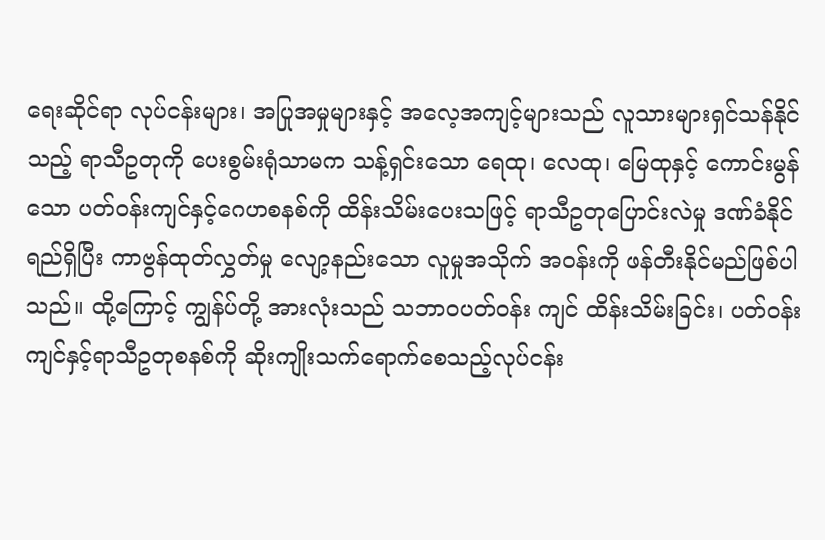ရေးဆိုင်ရာ လုပ်ငန်းများ၊ အပြုအမှုများနှင့် အလေ့အကျင့်များသည် လူသားများရှင်သန်နိုင်သည့် ရာသီဥတုကို ပေးစွမ်းရုံသာမက သန့်ရှင်းသော ရေထု၊ လေထု၊ မြေထုနှင့် ကောင်းမွန်သော ပတ်ဝန်းကျင်နှင့်ဂေဟစနစ်ကို ထိန်းသိမ်းပေးသဖြင့် ရာသီဥတုပြောင်းလဲမှု ဒဏ်ခံနိုင်ရည်ရှိပြီး ကာဗွန်ထုတ်လွှတ်မှု လျော့နည်းသော လူမှုအသိုက် အဝန်းကို ဖန်တီးနိုင်မည်ဖြစ်ပါသည်။ ထို့ကြောင့် ကျွန်ပ်တို့ အားလုံးသည် သဘာဝပတ်ဝန်း ကျင် ထိန်းသိမ်းခြင်း၊ ပတ်ဝန်းကျင်နှင့်ရာသီဥတုစနစ်ကို ဆိုးကျိုးသက်ရောက်စေသည့်လုပ်ငန်း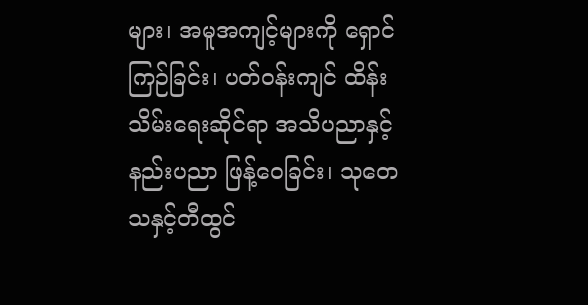များ၊ အမူအကျင့်များကို ရှောင်ကြဉ်ခြင်း၊ ပတ်ဝန်းကျင် ထိန်းသိမ်းရေးဆိုင်ရာ အသိပညာနှင့် နည်းပညာ ဖြန့်ဝေခြင်း၊ သုတေသနှင့်တီထွင်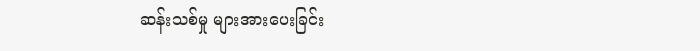ဆန်းသစ်မှု များအားပေးခြင်း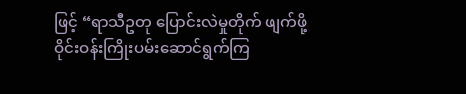ဖြင့် “ရာသီဥတု ပြောင်းလဲမှုတိုက် ဖျက်ဖို့ ဝိုင်းဝန်းကြိုးပမ်းဆောင်ရွက်ကြ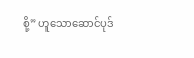စို့” ဟူသောဆောင်ပုဒ်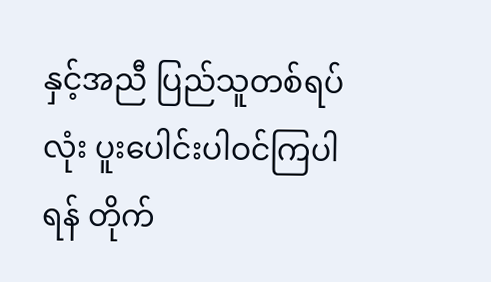နှင့်အညီ ပြည်သူတစ်ရပ်လုံး ပူးပေါင်းပါဝင်ကြပါရန် တိုက်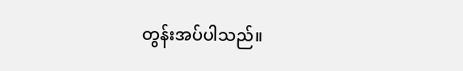တွန်းအပ်ပါသည်။